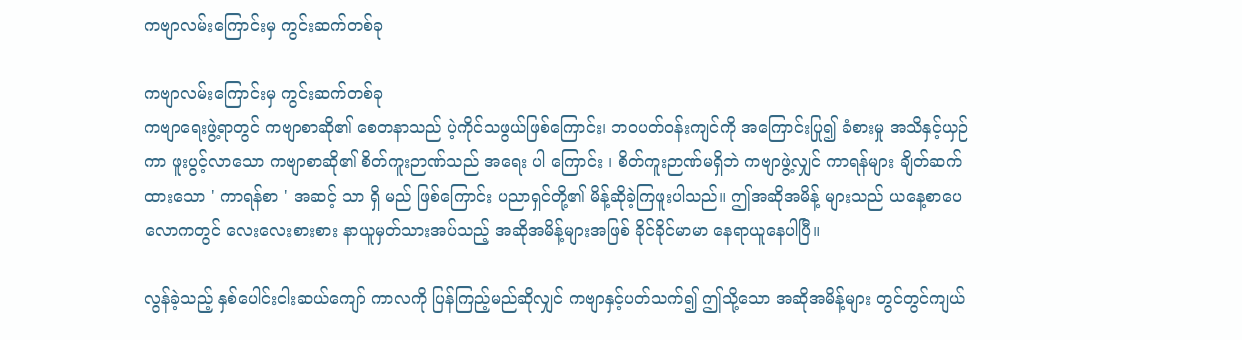ကဗျာလမ်းကြောင်းမှ ကွင်းဆက်တစ်ခု

ကဗျာလမ်းကြောင်းမှ ကွင်းဆက်တစ်ခု
ကဗျာရေးဖွဲ့ရာတွင် ကဗျာစာဆို၏ စေတနာသည် ပဲ့ကိုင်သဖွယ်ဖြစ်ကြောင်း၊ ဘဝပတ်ဝန်းကျင်ကို အကြောင်းပြု၍ ခံစားမှု အသိနှင့်ယှဉ်ကာ ဖူးပွင့်လာသော ကဗျာစာဆို၏ စိတ်ကူးဉာဏ်သည် အရေး ပါ ကြောင်း ၊ စိတ်ကူးဉာဏ်မရှိဘဲ ကဗျာဖွဲ့လျှင် ကာရန်များ ချိတ်ဆက်ထားသော ' ကာရန်စာ ' အဆင့် သာ ရှိ မည် ဖြစ်ကြောင်း ပညာရှင်တို့၏ မိန့်ဆိုခဲ့ကြဖူးပါသည်။ ဤအဆိုအမိန့် များသည် ယနေ့စာပေလောကတွင် လေးလေးစားစား နာယူမှတ်သားအပ်သည့် အဆိုအမိန့်များအဖြစ် ခိုင်ခိုင်မာမာ နေရာယူနေပါပြီ။

လွန်ခဲ့သည့် နှစ်ပေါင်းငါးဆယ်ကျော် ကာလကို ပြန်ကြည့်မည်ဆိုလျှင် ကဗျာနှင့်ပတ်သက်၍ ဤသို့သော အဆိုအမိန့်များ တွင်တွင်ကျယ်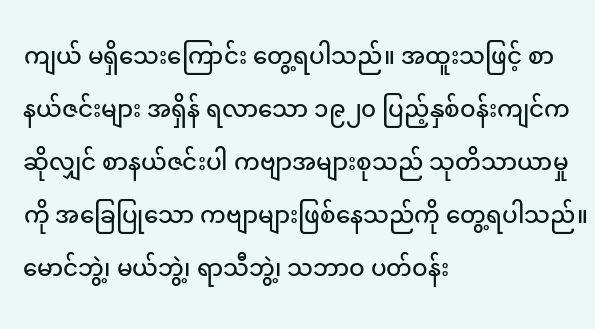ကျယ် မရှိသေးကြောင်း တွေ့ရပါသည်။ အထူးသဖြင့် စာနယ်ဇင်းများ အရှိန် ရလာသော ၁၉၂၀ ပြည့်နှစ်ဝန်းကျင်က ဆိုလျှင် စာနယ်ဇင်းပါ ကဗျာအများစုသည် သုတိသာယာမှုကို အခြေပြုသော ကဗျာများဖြစ်နေသည်ကို တွေ့ရပါသည်။ မောင်ဘွဲ့၊ မယ်ဘွဲ့၊ ရာသီဘွဲ့၊ သဘာဝ ပတ်ဝန်း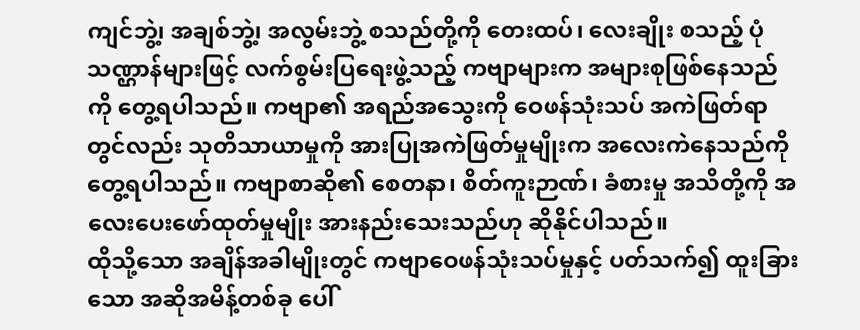ကျင်ဘွဲ့၊ အချစ်ဘွဲ့၊ အလွမ်းဘွဲ့ စသည်တို့ကို တေးထပ်၊ လေးချိုး စသည့် ပုံသဏ္ဌာန်များဖြင့် လက်စွမ်းပြရေးဖွဲ့သည့် ကဗျာများက အများစုဖြစ်နေသည်ကို တွေ့ရပါသည်။ ကဗျာ၏ အရည်အသွေးကို ဝေဖန်သုံးသပ် အကဲဖြတ်ရာ တွင်လည်း သုတိသာယာမှုကို အားပြုအကဲဖြတ်မှုမျိုးက အလေးကဲနေသည်ကို တွေ့ရပါသည်။ ကဗျာစာဆို၏ စေတနာ၊ စိတ်ကူးဉာဏ်၊ ခံစားမှု အသိတို့ကို အလေးပေးဖော်ထုတ်မှုမျိုး အားနည်းသေးသည်ဟု ဆိုနိုင်ပါသည်။
ထိုသို့သော အချိန်အခါမျိုးတွင် ကဗျာဝေဖန်သုံးသပ်မှုနှင့် ပတ်သက်၍ ထူးခြားသော အဆိုအမိန့်တစ်ခု ပေါ်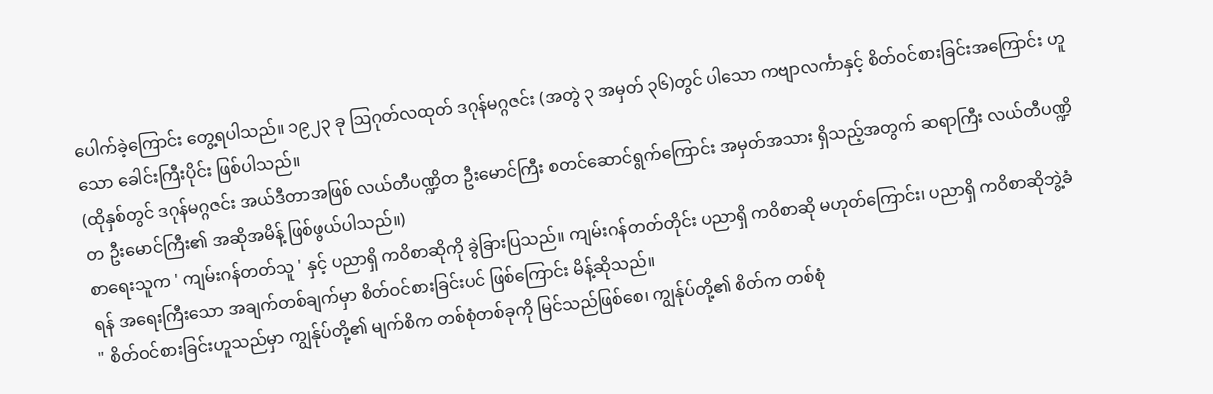ပေါက်ခဲ့ကြောင်း တွေ့ရပါသည်။ ၁၉၂၃ ခု ဩဂုတ်လထုတ် ဒဂုန်မဂ္ဂဇင်း (အတွဲ ၃ အမှတ် ၃၆)တွင် ပါသော ကဗျာလင်္ကာနှင့် စိတ်ဝင်စားခြင်းအကြောင်း ဟူသော ခေါင်းကြီးပိုင်း ဖြစ်ပါသည်။
(ထိုနှစ်တွင် ဒဂုန်မဂ္ဂဇင်း အယ်ဒီတာအဖြစ် လယ်တီပဏ္ဍိတ ဦးမောင်ကြီး စတင်ဆောင်ရွက်ကြောင်း အမှတ်အသား ရှိသည့်အတွက် ဆရာကြီး လယ်တီပဏ္ဍိတ ဦးမောင်ကြီး၏ အဆိုအမိန့် ဖြစ်ဖွယ်ပါသည်။)
စာရေးသူက ' ကျမ်းဂန်တတ်သူ ' နှင့် ပညာရှိ ကဝိစာဆိုကို ခွဲခြားပြသည်။ ကျမ်းဂန်တတ်တိုင်း ပညာရှိ ကဝိစာဆို မဟုတ်ကြောင်း၊ ပညာရှိ ကဝိစာဆိုဘွဲ့ခံရန် အရေးကြီးသော အချက်တစ်ချက်မှာ စိတ်ဝင်စားခြင်းပင် ဖြစ်ကြောင်း မိန့်ဆိုသည်။
" စိတ်ဝင်စားခြင်းဟူသည်မှာ ကျွန်ုပ်တို့၏ မျက်စိက တစ်စုံတစ်ခုကို မြင်သည်ဖြစ်စေ၊ ကျွန်ုပ်တို့၏ စိတ်က တစ်စုံ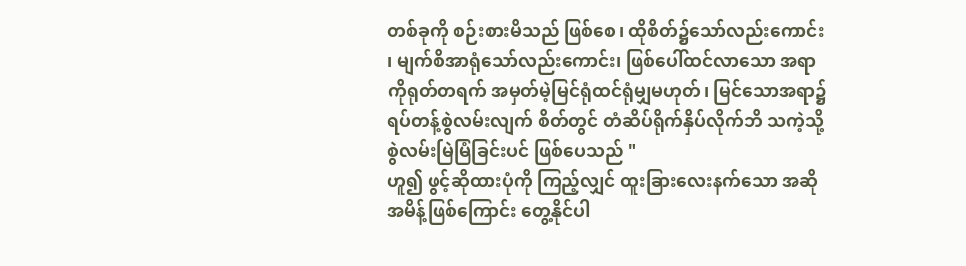တစ်ခုကို စဉ်းစားမိသည် ဖြစ်စေ၊ ထိုစိတ်၌သော်လည်းကောင်း၊ မျက်စိအာရုံသော်လည်းကောင်း၊ ဖြစ်ပေါ်ထင်လာသော အရာကိုရုတ်တရက် အမှတ်မဲ့မြင်ရုံထင်ရုံမျှမဟုတ်၊ မြင်သောအရာ၌ ရပ်တန့်စွဲလမ်းလျက် စိတ်တွင် တံဆိပ်ရိုက်နှိပ်လိုက်ဘိ သကဲ့သို့ စွဲလမ်းမြဲမြံခြင်းပင် ဖြစ်ပေသည် "
ဟူ၍ ဖွင့်ဆိုထားပုံကို ကြည့်လျှင် ထူးခြားလေးနက်သော အဆိုအမိန့်ဖြစ်ကြောင်း တွေ့နိုင်ပါ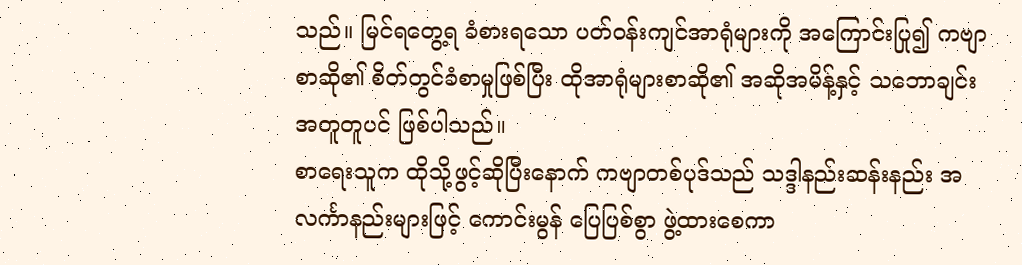သည်။ မြင်ရတွေ့ရ ခံစားရသော ပတ်ဝန်းကျင်အာရုံများကို အကြောင်းပြု၍ ကဗျာစာဆို၏ စိတ်တွင်ခံစာမှုဖြစ်ပြီး ထိုအာရုံများစာဆို၏ အဆိုအမိန့်နှင့် သဘောချင်း အတူတူပင် ဖြစ်ပါသည်။
စာရေးသူက ထိုသို့ဖွင့်ဆိုပြီးနောက် ကဗျာတစ်ပုဒ်သည် သဒ္ဒါနည်းဆန်းနည်း အလင်္ကာနည်းများဖြင့် ကောင်းမွန် ပြေပြစ်စွာ ဖွဲ့ထားစေကာ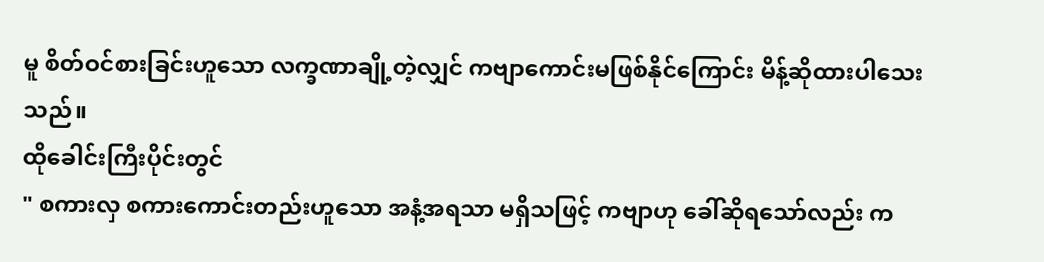မူ စိတ်ဝင်စားခြင်းဟူသော လက္ခဏာချို့တဲ့လျှင် ကဗျာကောင်းမဖြစ်နိုင်ကြောင်း မိန့်ဆိုထားပါသေးသည်။
ထိုခေါင်းကြီးပိုင်းတွင်
" စကားလှ စကားကောင်းတည်းဟူသော အနံ့အရသာ မရှိသဖြင့် ကဗျာဟု ခေါ်ဆိုရသော်လည်း က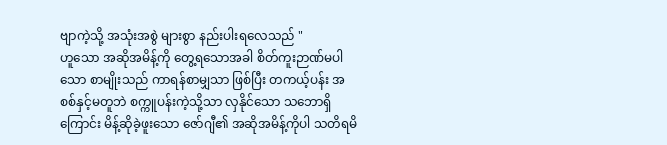ဗျာကဲ့သို့ အသုံးအစွဲ များစွာ နည်းပါးရလေသည် "
ဟူသော အဆိုအမိန့်ကို တွေ့ရသောအခါ စိတ်ကူးဉာဏ်မပါသော စာမျိုးသည် ကာရန်စာမျှသာ ဖြစ်ပြီး တကယ့်ပန်း အစစ်နှင့်မတူဘဲ စက္ကူပန်းကဲ့သို့သာ လှနိုင်သော သဘောရှိကြောင်း မိန့်ဆိုခဲ့ဖူးသော ဇော်ဂျီ၏ အဆိုအမိန့်ကိုပါ သတိရမိ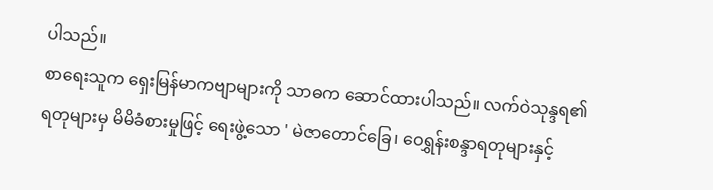ပါသည်။
စာရေးသူက ရှေးမြန်မာကဗျာများကို သာဓက ဆောင်ထားပါသည်။ လက်ဝဲသုန္ဒရ၏ ရတုများမှ မိမိခံစားမှုဖြင့် ရေးဖွဲ့သော ' မဲဇာတောင်ခြေ၊ ဝေရွှန်းစန္ဒာရတုများနှင့်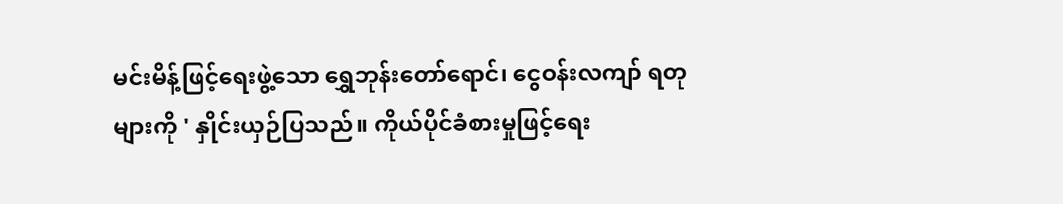မင်းမိန့်ဖြင့်ရေးဖွဲ့သော ရွှေဘုန်းတော်ရောင်၊ ငွေဝန်းလကျာ် ရတုများကို ' နှိုင်းယှဉ်ပြသည်။ ကိုယ်ပိုင်ခံစားမှုဖြင့်ရေး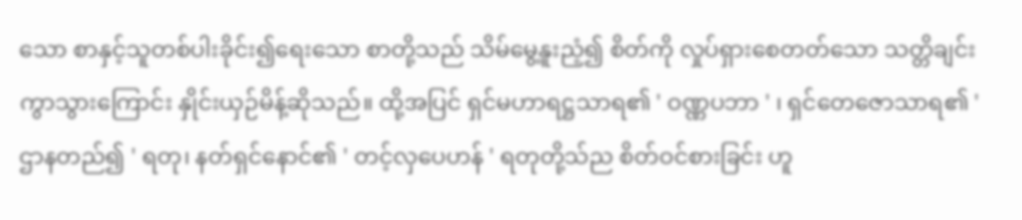သော စာနှင့်သူတစ်ပါးခိုင်း၍ရေးသော စာတို့သည် သိမ်မွေ့နူးညံ့၍ စိတ်ကို လှုပ်ရှားစေတတ်သော သတ္တိချင်းကွာသွားကြောင်း နှိုင်းယှဉ်မိန့်ဆိုသည်။ ထို့အပြင် ရှင်မဟာရဋ္ဌသာရ၏ ' ဝဏ္ဏပဘာ ' ၊ ရှင်တေဇောသာရ၏ ' ဌာနတည်၍ ' ရတု၊ နတ်ရှင်နောင်၏ ' တင့်လှပေဟန် ' ရတုတို့သ်ည စိတ်ဝင်စားခြင်း ဟူ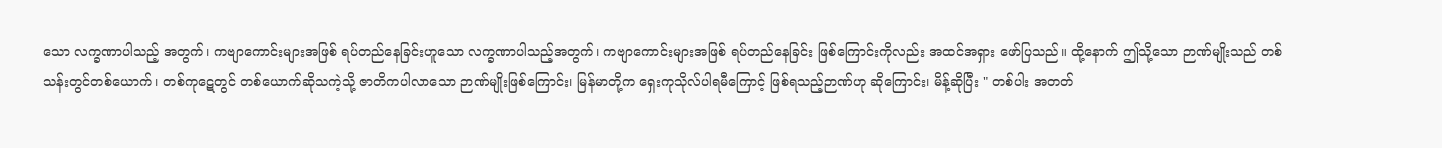သော လက္ခဏာပါသည့် အတွက်၊ ကဗျာကောင်းများအဖြစ် ရပ်တည်နေခြင်းဟူသော လက္ခဏာပါသည့်အတွက်၊ ကဗျာကောင်းများအဖြစ် ရပ်တည်နေခြင်း ဖြစ်ကြောင်းကိုလည်း အထင်အရှား ဖော်ပြသည်။ ထို့နောက် ဤသို့သော ဉာဏ်မျိုးသည် တစ်သန်းတွင်တစ်ယောက်၊ တစ်ကုဋေတွင် တစ်ယောက်ဆိုသကဲ့သို့ ဇာတိကပါလာသော ဉာဏ်မျိုးဖြစ်ကြောင်း၊ မြန်မာတို့က ရှေးကုသိုလ်ပါရမီကြောင့် ဖြစ်ရသည့်ဉာဏ်ဟု ဆိုကြောင်း၊ မိန့်ဆိုပြီး " တစ်ပါး အတတ်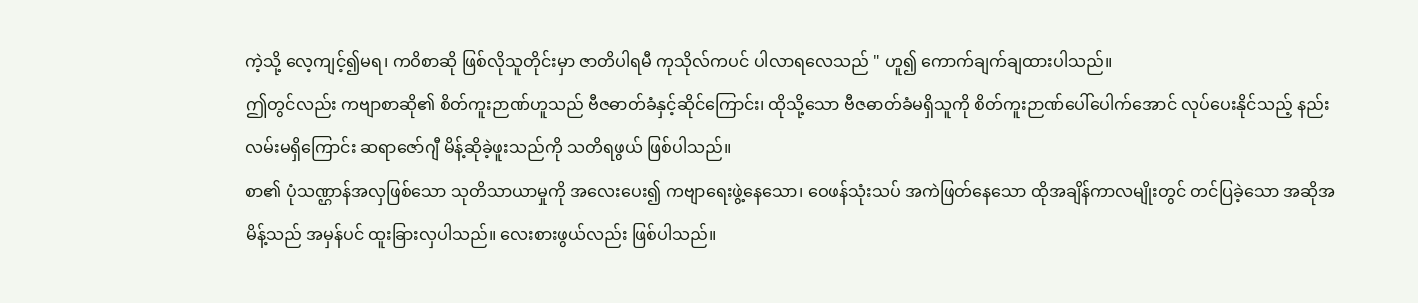ကဲ့သို့ လေ့ကျင့်၍မရ၊ ကဝိစာဆို ဖြစ်လိုသူတိုင်းမှာ ဇာတိပါရမီ ကုသိုလ်ကပင် ပါလာရလေသည် " ဟူ၍ ကောက်ချက်ချထားပါသည်။
ဤတွင်လည်း ကဗျာစာဆို၏ စိတ်ကူးဉာဏ်ဟူသည် ဗီဇဓာတ်ခံနှင့်ဆိုင်ကြောင်း၊ ထိုသို့သော ဗီဇဓာတ်ခံမရှိသူကို စိတ်ကူးဉာဏ်ပေါ်ပေါက်အောင် လုပ်ပေးနိုင်သည့် နည်းလမ်းမရှိကြောင်း ဆရာဇော်ဂျီ မိန့်ဆိုခဲ့ဖူးသည်ကို သတိရဖွယ် ဖြစ်ပါသည်။
စာ၏ ပုံသဏ္ဌာန်အလှဖြစ်သော သုတိသာယာမှုကို အလေးပေး၍ ကဗျာရေးဖွဲ့နေသော၊ ဝေဖန်သုံးသပ် အကဲဖြတ်နေသော ထိုအချိန်ကာလမျိုးတွင် တင်ပြခဲ့သော အဆိုအမိန့်သည် အမှန်ပင် ထူးခြားလှပါသည်။ လေးစားဖွယ်လည်း ဖြစ်ပါသည်။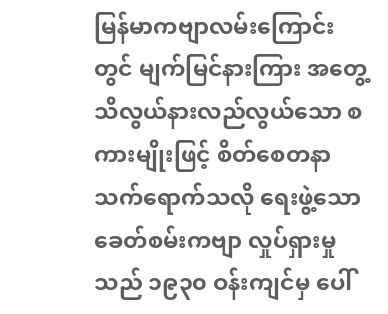မြန်မာကဗျာလမ်းကြောင်းတွင် မျက်မြင်နားကြား အတွေ့ သိလွယ်နားလည်လွယ်သော စကားမျိုးဖြင့် စိတ်စေတနာ သက်ရောက်သလို ရေးဖွဲ့သော ခေတ်စမ်းကဗျာ လှုပ်ရှားမှုသည် ၁၉၃၀ ဝန်းကျင်မှ ပေါ်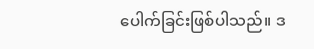ပေါက်ခြင်းဖြစ်ပါသည်။ ဒ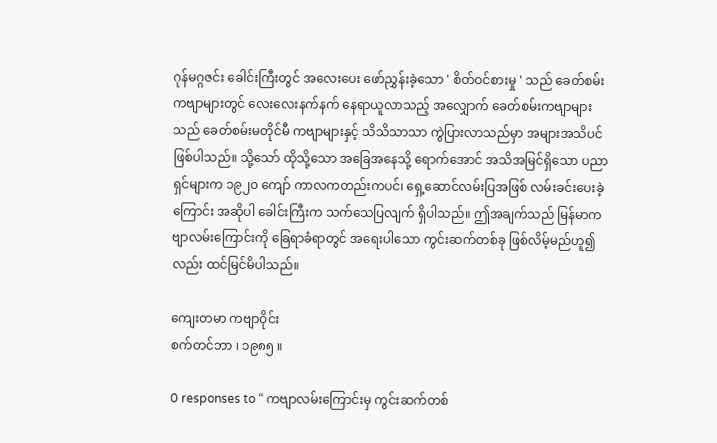ဂုန်မဂ္ဂဇင်း ခေါင်းကြီးတွင် အလေးပေး ဖော်ညွှန်းခဲ့သော ' စိတ်ဝင်စားမှု ' သည် ခေတ်စမ်းကဗျာများတွင် လေးလေးနက်နက် နေရာယူလာသည့် အလျှောက် ခေတ်စမ်းကဗျာများသည် ခေတ်စမ်းမတိုင်မီ ကဗျာများနှင့် သိသိသာသာ ကွဲပြားလာသည်မှာ အများအသိပင် ဖြစ်ပါသည်။ သို့သော် ထိုသို့သော အခြေအနေသို့ ရောက်အောင် အသိအမြင်ရှိသော ပညာရှင်များက ၁၉၂၀ ကျော် ကာလကတည်းကပင်၊ ရှေ့ဆောင်လမ်းပြအဖြစ် လမ်းခင်းပေးခဲ့ကြောင်း အဆိုပါ ခေါင်းကြီးက သက်သေပြလျက် ရှိပါသည်။ ဤအချက်သည် မြန်မာကဗျာလမ်းကြောင်းကို ခြေရာခံရာတွင် အရေးပါသော ကွင်းဆက်တစ်ခု ဖြစ်လိမ့်မည်ဟူ၍လည်း ထင်မြင်မိပါသည်။

ကျေးတမာ ကဗျာဝိုင်း
စက်တင်ဘာ ၊ ၁၉၈၅ ။

0 responses to “ ကဗျာလမ်းကြောင်းမှ ကွင်းဆက်တစ်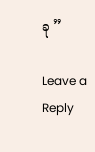ခု ”

Leave a Reply